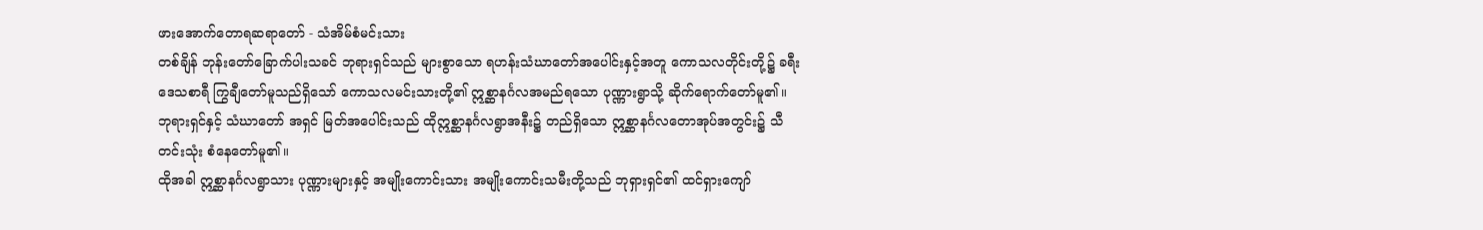ဖားအောက်တောရဆရာတော် - သံအိမ်စံမင်းသား
တစ်ချိန် ဘုန်းတော်ခြောက်ပါးသခင် ဘုရားရှင်သည် များစွာသော ရဟန်းသံဃာတော်အပေါင်းနှင့်အတူ ကောသလတိုင်းတို့၌ ခရီးဒေသစာရီ ကြွချီတော်မူသည်ရှိသော် ကောသလမင်းသားတို့၏ ဣစ္ဆာနင်္ဂလအမည်ရသော ပုဏ္ဏားရွာသို့ ဆိုက်ရောက်တော်မူ၏။ ဘုရားရှင်နှင့် သံဃာတော် အရှင် မြတ်အပေါင်းသည် ထိုဣစ္ဆာနင်္ဂလရွာအနီး၌ တည်ရှိသော ဣစ္ဆာနင်္ဂလတောအုပ်အတွင်း၌ သီတင်းသုံး စံနေတော်မူ၏။
ထိုအခါ ဣစ္ဆာနင်္ဂလရွာသား ပုဏ္ဏားများနှင့် အမျိုးကောင်းသား အမျိုးကောင်းသမီးတို့သည် ဘုရှားရှင်၏ ထင်ရှားကျော်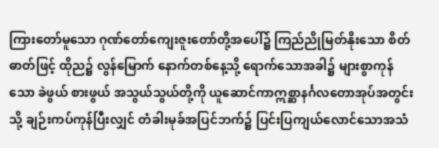ကြားတော်မူသော ဂုဏ်တော်ကျေးဇူးတော်တို့အပေါ်၌ ကြည်ညိုမြတ်နိုးသော စိတ်ဓာတ်ဖြင့် ထိုည၌ လွန်မြောက် နောက်တစ်နေ့သို့ ရောက်သောအခါ၌ များစွာကုန်သော ခဲဖွယ် စားဖွယ် အသွယ်သွယ်တို့ကို ယူဆောင်ကာဣစ္ဆာနင်္ဂလတောအုပ်အတွင်းသို့ ချဉ်းကပ်ကုန်ပြီးလျှင် တံခါးမုခ်အပြင်ဘက်၌ ပြင်းပြကျယ်လောင်သောအသံ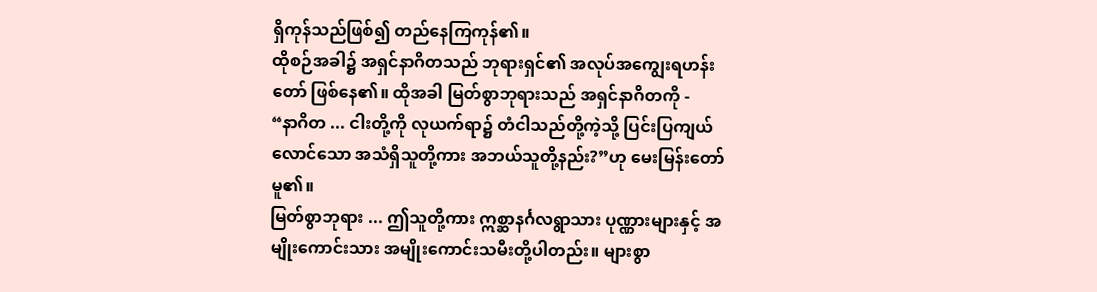ရှိကုန်သည်ဖြစ်၍ တည်နေကြကုန်၏။
ထိုစဉ်အခါ၌ အရှင်နာဂိတသည် ဘုရားရှင်၏ အလုပ်အကျွေးရဟန်းတော် ဖြစ်နေ၏။ ထိုအခါ မြတ်စွာဘုရားသည် အရှင်နာဂိတကို -
“နာဂိတ ... ငါးတို့ကို လုယက်ရာ၌ တံငါသည်တို့ကဲ့သို့ ပြင်းပြကျယ်လောင်သော အသံရှိသူတို့ကား အဘယ်သူတို့နည်း?”ဟု မေးမြန်းတော်မူ၏။
မြတ်စွာဘုရား ... ဤသူတို့ကား ဣစ္ဆာနင်္ဂလရွာသား ပုဏ္ဏားများနှင့် အမျိုးကောင်းသား အမျိုးကောင်းသမီးတို့ပါတည်း။ များစွာ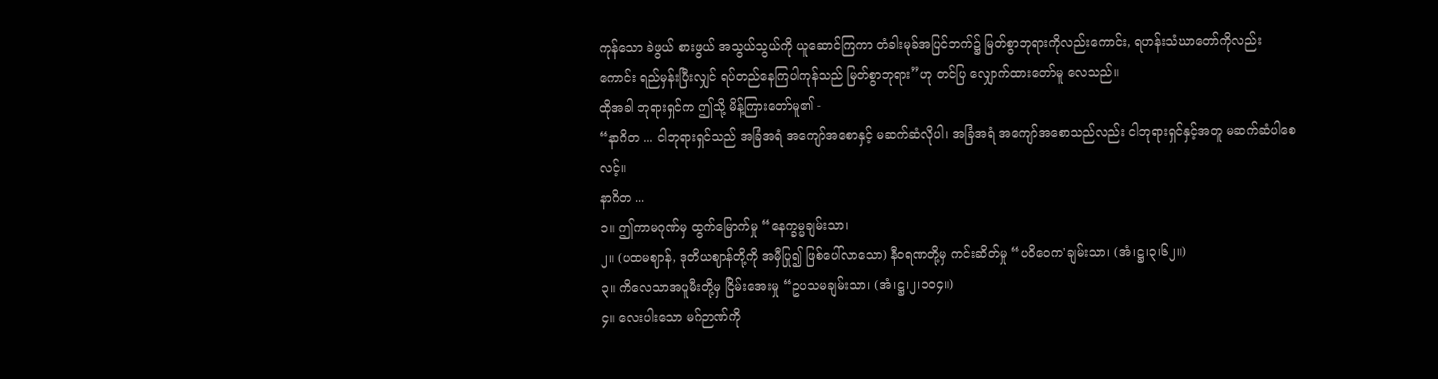ကုန်သော ခဲဖွယ် စားဖွယ် အသွယ်သွယ်ကို ယူဆောင်ကြကာ တံခါးမုခ်အပြင်ဘက်၌ မြတ်စွာဘုရားကိုလည်းကောင်း, ရဟန်းသံဃာတော်ကိုလည်းကောင်း ရည်မှန်းပြီးလျှင် ရပ်တည်နေကြပါကုန်သည် မြတ်စွာဘုရား”ဟု တင်ပြ လျှောက်ထားတော်မူ လေသည်။
ထိုအခါ ဘုရားရှင်က ဤသို့ မိန့်ကြားတော်မူ၏ -
“နာဂိတ ... ငါဘုရားရှင်သည် အခြံအရံ အကျော်အစောနှင့် မဆက်ဆံလိုပါ၊ အခြံအရံ အကျော်အစောသည်လည်း ငါဘုရားရှင်နှင့်အတူ မဆက်ဆံပါစေလင့်။
နာဂိတ ...
၁။ ဤကာမဂုဏ်မှ ထွက်မြောက်မှု “နေက္ခမ္မချမ်းသာ၊
၂။ (ပထမဈာန်, ဒုတိယဈာန်တို့ကို အမှီပြု၍ ဖြစ်ပေါ်လာသော) နီဝရဏတို့မှ ကင်းဆိတ်မှု “ပဝိဝေက'ချမ်းသာ၊ (အံ၊ဋ္ဌ၊၃၊၆၂။)
၃။ ကိလေသာအပူမီးတို့မှ ငြိမ်းအေးမှု “ဥပသမချမ်းသာ၊ (အံ၊ဋ္ဌ၊၂၊၁၀၄။)
၄။ လေးပါးသော မဂ်ဉာဏ်ကို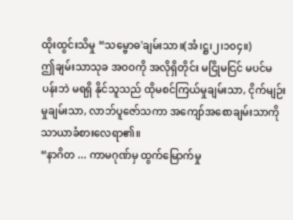ထိုးထွင်းသိမှု “သမ္ဗောဓ'ချမ်းသာ။(အံ၊ဋ္ဌ၊၂၊၁၀၄။)
ဤချမ်းသာသုခ အဝဝကို အလိုရှိတိုင်း မငြိုမငြင် မပင်မပန်းဘဲ မရရှိ နိုင်သူသည် ထိုမစင်ကြယ်မှုချမ်းသာ, ငိုက်မျဉ်းမှုချမ်းသာ, လာဘ်ပူဇော်သကာ အကျော်အစောချမ်းသာကို သာယာခံစားလေရာ၏။
“နာဂိတ ... ကာမဂုဏ်မှ ထွက်မြောက်မှု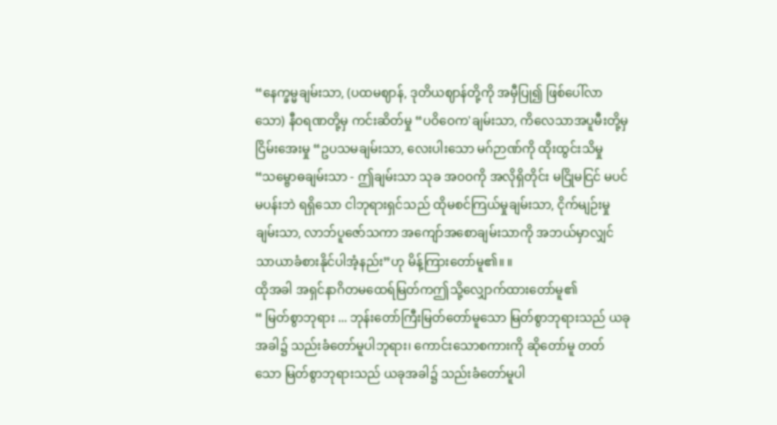“နေက္ခမ္မချမ်းသာ, (ပထမဈာန်, ဒုတိယဈာန်တို့ကို အမှီပြု၍ ဖြစ်ပေါ်လာသော) နီဝရဏတို့မှ ကင်းဆိတ်မှု “ပဝိဝေက'ချမ်းသာ, ကိလေသာအပူမီးတို့မှ ငြိမ်းအေးမှု “ဥပသမချမ်းသာ, လေးပါးသော မဂ်ဉာဏ်ကို ထိုးထွင်းသိမှု “သမ္ဗောဓချမ်းသာ - ဤချမ်းသာ သုခ အဝဝကို အလိုရှိတိုင်း မငြိုမငြင် မပင်မပန်းဘဲ ရရှိသော ငါဘုရားရှင်သည် ထိုမစင်ကြယ်မှုချမ်းသာ, ငိုက်မျဉ်းမှုချမ်းသာ, လာဘ်ပူဇော်သကာ အကျော်အစောချမ်းသာကို အဘယ်မှာလျှင် သာယာခံစားနိုင်ပါအံ့နည်း”ဟု မိန့်ကြားတော်မူ၏။ ။
ထိုအခါ အရှင်နာဂိတမထေရ်မြတ်ကဤသို့လျှောက်ထားတော်မူ၏
“ မြတ်စွာဘုရား ... ဘုန်းတော်ကြီးမြတ်တော်မူသော မြတ်စွာဘုရားသည် ယခုအခါ၌ သည်းခံတော်မူပါဘုရား၊ ကောင်းသောစကားကို ဆိုတော်မူ တတ်သော မြတ်စွာဘုရားသည် ယခုအခါ၌ သည်းခံတော်မူပါ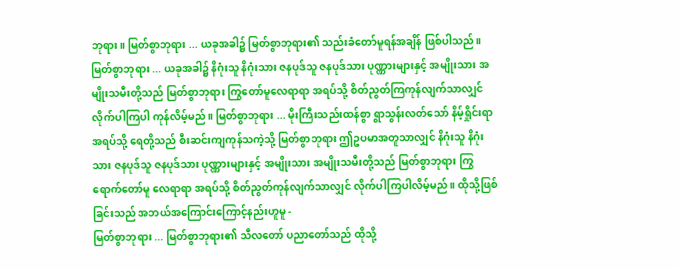ဘုရား။ မြတ်စွာဘုရား ... ယခုအခါ၌ မြတ်စွာဘုရား၏ သည်းခံတော်မူရန်အချိန် ဖြစ်ပါသည်။ မြတ်စွာဘုရား ... ယခုအခါ၌ နိဂုံးသူ နိဂုံးသား ဇနပုဒ်သူ ဇနပုဒ်သား ပုဏ္ဏားများနှင့် အမျိုးသား အမျိုးသမီးတို့သည် မြတ်စွာဘုရား ကြွတော်မူလေရာရာ အရပ်သို့ စိတ်ညွတ်ကြကုန်လျက်သာလျှင် လိုက်ပါကြပါ ကုန်လိမ့်မည်။ မြတ်စွာဘုရား ... မိုးကြီးသည်းထန်စွာ ရွာသွန်းလတ်သော် နိမ့်ရှိုင်းရာအရပ်သို့ ရေတို့သည် စီးဆင်းကျကုန်သကဲ့သို့ မြတ်စွာဘုရား ဤဥပမာအတူသာလျှင် နိဂုံးသူ နိဂုံးသား ဇနပုဒ်သူ ဇနပုဒ်သား ပုဏ္ဏားများနှင့် အမျိုးသား အမျိုးသမီးတို့သည် မြတ်စွာဘုရား ကြွရောက်တော်မူ လေရာရာ အရပ်သို့ စိတ်ညွတ်ကုန်လျက်သာလျှင် လိုက်ပါကြပါလိမ့်မည်။ ထိုသို့ဖြစ်ခြင်းသည် အဘယ်အကြောင်းကြောင့်နည်းဟူမူ -
မြတ်စွာဘုရား ... မြတ်စွာဘုရား၏ သီလတော် ပညာတော်သည် ထိုသို့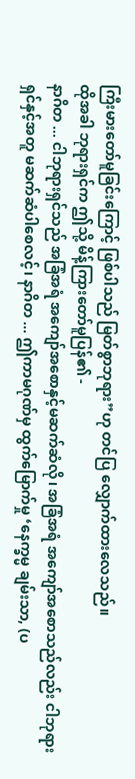ကြီးမားတော်မူခြင်းကြောင့် ဖြစ်ပါသည် မြတ်စွာဘုရား”ဟု တင်ပြ လျှောက်ထားလေသည်။
ထိုအခါ ဘုရားရှင်က ဤသို့ မိန့်ကြားတော်မူပြန်၏ -
နာဂိတ ... ငါဘုရားရှင်သည် အခြံအရံ အကျော်အစောနှင့်မဆက်ဆံလို၊ အခြံအရံ အကျော်အစောသည်လည်း ငါဘုရားရှင်နှင့်အတူ မဆက်ဆံပါစေလင့်၊ နာဂိတ ... ဤကာမဂုဏ်မှ ထွက်မြောက်မှု ‘နေက္ခမ္မ ချမ်းသာ, (ပ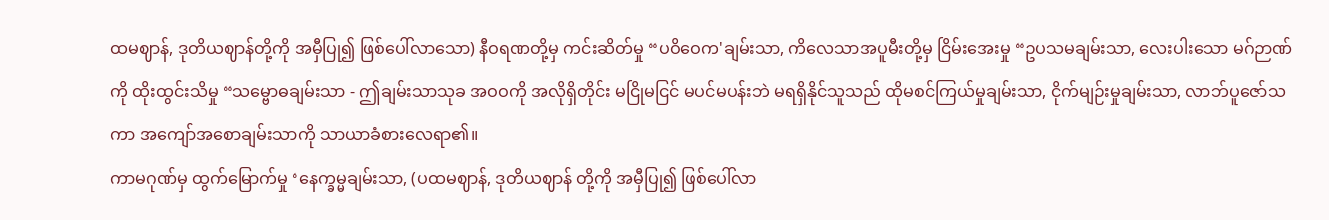ထမဈာန်, ဒုတိယဈာန်တို့ကို အမှီပြု၍ ဖြစ်ပေါ်လာသော) နီဝရဏတို့မှ ကင်းဆိတ်မှု “ပဝိဝေက'ချမ်းသာ, ကိလေသာအပူမီးတို့မှ ငြိမ်းအေးမှု “ဥပသမချမ်းသာ, လေးပါးသော မဂ်ဉာဏ်ကို ထိုးထွင်းသိမှု “သမ္ဗောဓချမ်းသာ - ဤချမ်းသာသုခ အဝဝကို အလိုရှိတိုင်း မငြိုမငြင် မပင်မပန်းဘဲ မရရှိနိုင်သူသည် ထိုမစင်ကြယ်မှုချမ်းသာ, ငိုက်မျဉ်းမှုချမ်းသာ, လာဘ်ပူဇော်သကာ အကျော်အစောချမ်းသာကို သာယာခံစားလေရာ၏။
ကာမဂုဏ်မှ ထွက်မြောက်မှု ‘နေက္ခမ္မချမ်းသာ, (ပထမဈာန်, ဒုတိယဈာန် တို့ကို အမှီပြု၍ ဖြစ်ပေါ်လာ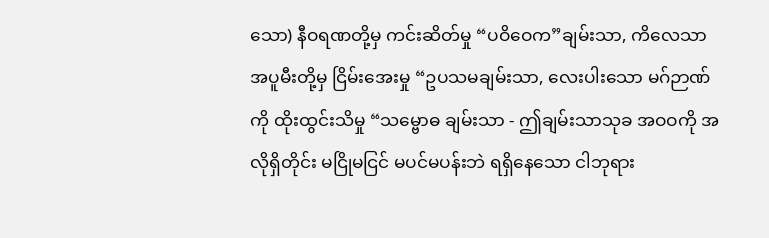သော) နီဝရဏတို့မှ ကင်းဆိတ်မှု “ပဝိဝေက”ချမ်းသာ, ကိလေသာအပူမီးတို့မှ ငြိမ်းအေးမှု “ဥပသမချမ်းသာ, လေးပါးသော မဂ်ဉာဏ်ကို ထိုးထွင်းသိမှု “သမ္ဗောဓ ချမ်းသာ - ဤချမ်းသာသုခ အဝဝကို အလိုရှိတိုင်း မငြိုမငြင် မပင်မပန်းဘဲ ရရှိနေသော ငါဘုရား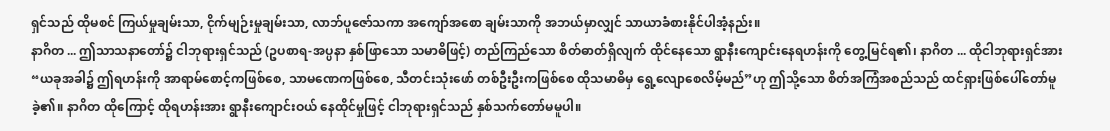ရှင်သည် ထိုမစင် ကြယ်မှုချမ်းသာ, ငိုက်မျဉ်းမှုချမ်းသာ, လာဘ်ပူဇော်သကာ အကျော်အစော ချမ်းသာကို အဘယ်မှာလျှင် သာယာခံစားနိုင်ပါအံ့နည်း။
နာဂိတ ... ဤသာသနာတော်၌ ငါဘုရားရှင်သည် (ဥပစာရ-အပ္ပနာ နှစ်ဖြာသော သမာဓိဖြင့်) တည်ကြည်သော စိတ်ဓာတ်ရှိလျက် ထိုင်နေသော ရွာနီးကျောင်းနေရဟန်းကို တွေ့မြင်ရ၏၊ နာဂိတ ... ထိုငါဘုရားရှင်အား “ယခုအခါ၌ ဤရဟန်းကို အာရာမ်စောင့်ကဖြစ်စေ, သာမဏေကဖြစ်စေ, သီတင်းသုံးဖော် တစ်ဦးဦးကဖြစ်စေ ထိုသမာဓိမှ ရွေ့လျောစေလိမ့်မည်”ဟု ဤသို့သော စိတ်အကြံအစည်သည် ထင်ရှားဖြစ်ပေါ်တော်မူခဲ့၏။ နာဂိတ ထိုကြောင့် ထိုရဟန်းအား ရွာနီးကျောင်းဝယ် နေထိုင်မှုဖြင့် ငါဘုရားရှင်သည် နှစ်သက်တော်မမူပါ။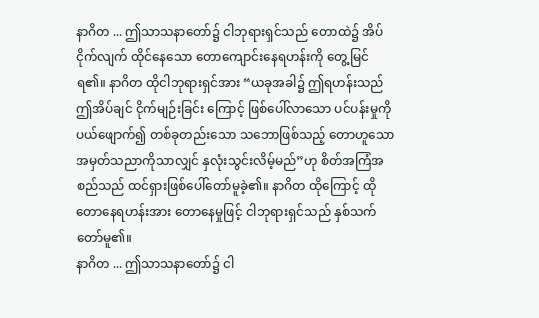နာဂိတ ... ဤသာသနာတော်၌ ငါဘုရားရှင်သည် တောထဲ၌ အိပ်ငိုက်လျက် ထိုင်နေသော တောကျောင်းနေရဟန်းကို တွေ့မြင်ရ၏။ နာဂိတ ထိုငါဘုရားရှင်အား “ယခုအခါ၌ ဤရဟန်းသည် ဤအိပ်ချင် ငိုက်မျဉ်းခြင်း ကြောင့် ဖြစ်ပေါ်လာသော ပင်ပန်းမှုကို ပယ်ဖျောက်၍ တစ်ခုတည်းသော သဘောဖြစ်သည့် တောဟူသော အမှတ်သညာကိုသာလျှင် နှလုံးသွင်းလိမ့်မည်”ဟု စိတ်အကြံအစည်သည် ထင်ရှားဖြစ်ပေါ်တော်မူခဲ့၏။ နာဂိတ ထိုကြောင့် ထိုတောနေရဟန်းအား တောနေမှုဖြင့် ငါဘုရားရှင်သည် နှစ်သက် တော်မူ၏။
နာဂိတ ... ဤသာသနာတော်၌ ငါ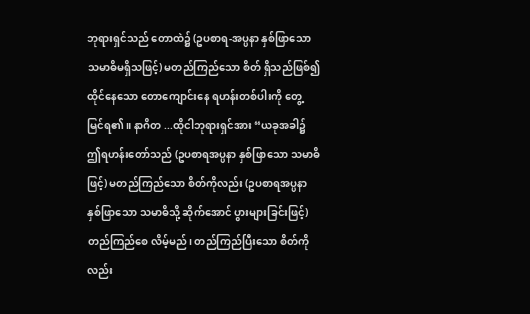ဘုရားရှင်သည် တောထဲ၌ (ဥပစာရ-အပ္ပနာ နှစ်ဖြာသော သမာဓိမရှိသဖြင့်) မတည်ကြည်သော စိတ် ရှိသည်ဖြစ်၍ ထိုင်နေသော တောကျောင်းနေ ရဟန်းတစ်ပါးကို တွေ့မြင်ရ၏။ နာဂိတ ...ထိုငါဘုရားရှင်အား “ယခုအခါ၌ ဤရဟန်းတော်သည် (ဥပစာရအပ္ပနာ နှစ်ဖြာသော သမာဓိဖြင့်) မတည်ကြည်သော စိတ်ကိုလည်း (ဥပစာရအပ္ပနာ နှစ်ဖြာသော သမာဓိသို့ ဆိုက်အောင် ပွားများခြင်းဖြင့်) တည်ကြည်စေ လိမ့်မည်၊ တည်ကြည်ပြီးသော စိတ်ကိုလည်း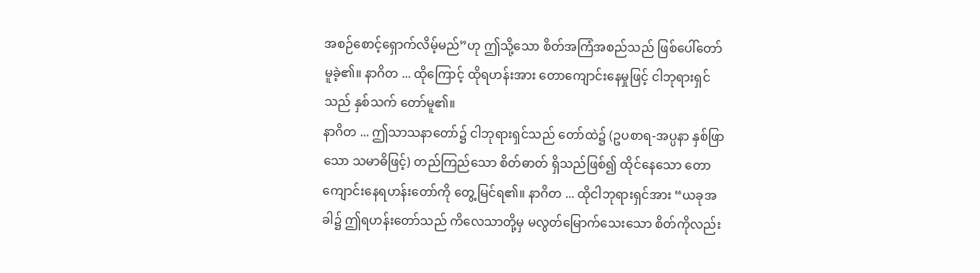အစဉ်စောင့်ရှောက်လိမ့်မည်”ဟု ဤသို့သော စိတ်အကြံအစည်သည် ဖြစ်ပေါ်တော်မူခဲ့၏။ နာဂိတ ... ထိုကြောင့် ထိုရဟန်းအား တောကျောင်းနေမှုဖြင့် ငါဘုရားရှင်သည် နှစ်သက် တော်မူ၏။
နာဂိတ ... ဤသာသနာတော်၌ ငါဘုရားရှင်သည် တော်ထဲ၌ (ဥပစာရ-အပ္ပနာ နှစ်ဖြာသော သမာဓိဖြင့်) တည်ကြည်သော စိတ်ဓာတ် ရှိသည်ဖြစ်၍ ထိုင်နေသော တောကျောင်းနေရဟန်းတော်ကို တွေ့မြင်ရ၏။ နာဂိတ ... ထိုငါဘုရားရှင်အား “ယခုအခါ၌ ဤရဟန်းတော်သည် ကိလေသာတို့မှ မလွတ်မြောက်သေးသော စိတ်ကိုလည်း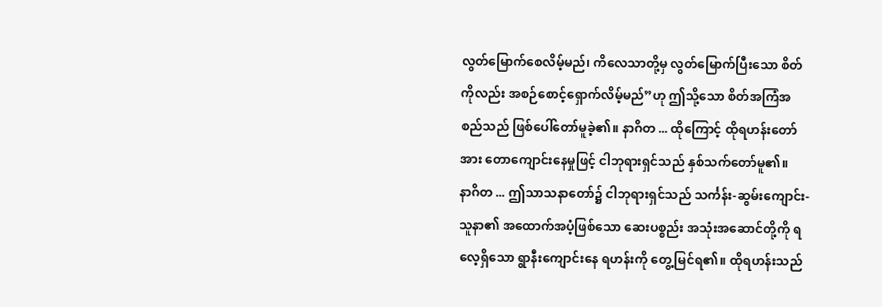လွတ်မြောက်စေလိမ့်မည်၊ ကိလေသာတို့မှ လွတ်မြောက်ပြီးသော စိတ်ကိုလည်း အစဉ်စောင့်ရှောက်လိမ့်မည်”ဟု ဤသို့သော စိတ်အကြံအစည်သည် ဖြစ်ပေါ်တော်မူခဲ့၏။ နာဂိတ ... ထိုကြောင့် ထိုရဟန်းတော်အား တောကျောင်းနေမှုဖြင့် ငါဘုရားရှင်သည် နှစ်သက်တော်မူ၏။
နာဂိတ ... ဤသာသနာတော်၌ ငါဘုရားရှင်သည် သင်္ကန်း-ဆွမ်းကျောင်း-သူနာ၏ အထောက်အပံ့ဖြစ်သော ဆေးပစ္စည်း အသုံးအဆောင်တို့ကို ရလေ့ရှိသော ရွာနီးကျောင်းနေ ရဟန်းကို တွေ့မြင်ရ၏။ ထိုရဟန်းသည်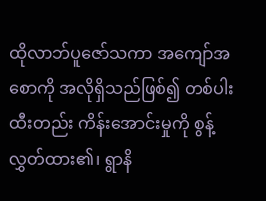ထိုလာဘ်ပူဇော်သကာ အကျော်အစောကို အလိုရှိသည်ဖြစ်၍ တစ်ပါးထီးတည်း ကိန်းအောင်းမှုကို စွန့်လွှတ်ထား၏၊ ရွာနိ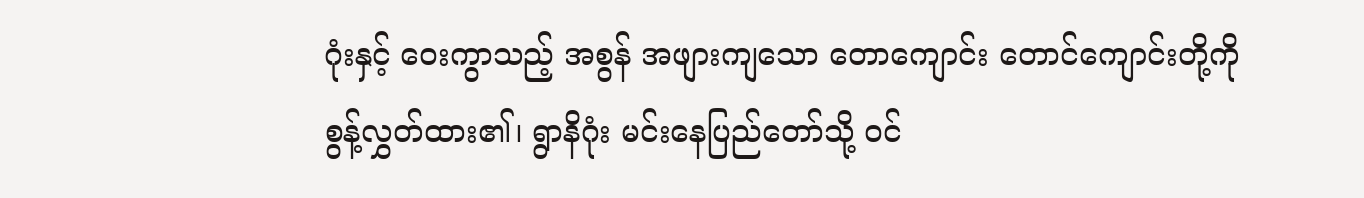ဂုံးနှင့် ဝေးကွာသည့် အစွန် အဖျားကျသော တောကျောင်း တောင်ကျောင်းတို့ကို စွန့်လွှတ်ထား၏၊ ရွာနိဂုံး မင်းနေပြည်တော်သို့ ဝင်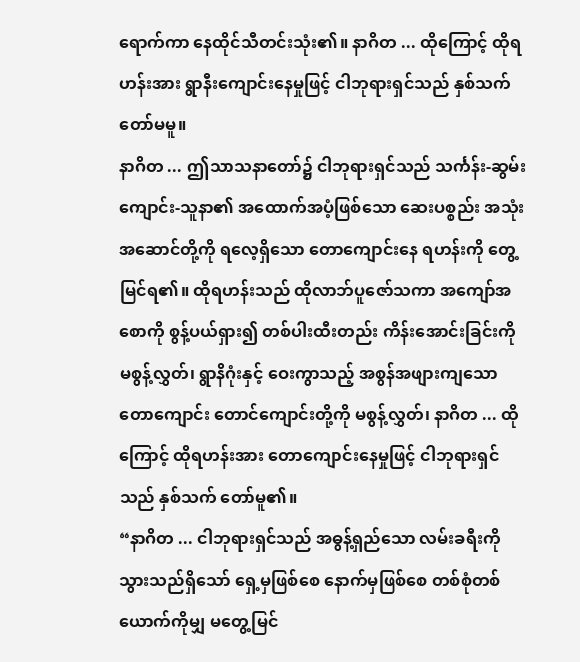ရောက်ကာ နေထိုင်သီတင်းသုံး၏။ နာဂိတ ... ထိုကြောင့် ထိုရဟန်းအား ရွာနီးကျောင်းနေမှုဖြင့် ငါဘုရားရှင်သည် နှစ်သက်တော်မမူ။
နာဂိတ ... ဤသာသနာတော်၌ ငါဘုရားရှင်သည် သင်္ကန်း-ဆွမ်းကျောင်း-သူနာ၏ အထောက်အပံ့ဖြစ်သော ဆေးပစ္စည်း အသုံးအဆောင်တို့ကို ရလေ့ရှိသော တောကျောင်းနေ ရဟန်းကို တွေ့မြင်ရ၏။ ထိုရဟန်းသည် ထိုလာဘ်ပူဇော်သကာ အကျော်အစောကို စွန့်ပယ်ရှား၍ တစ်ပါးထီးတည်း ကိန်းအောင်းခြင်းကို မစွန့်လွှတ်၊ ရွာနိဂုံးနှင့် ဝေးကွာသည့် အစွန်အဖျားကျသော တောကျောင်း တောင်ကျောင်းတို့ကို မစွန့်လွှတ်၊ နာဂိတ ... ထိုကြောင့် ထိုရဟန်းအား တောကျောင်းနေမှုဖြင့် ငါဘုရားရှင်သည် နှစ်သက် တော်မူ၏။
“နာဂိတ ... ငါဘုရားရှင်သည် အဓွန့်ရှည်သော လမ်းခရီးကို သွားသည်ရှိသော် ရှေ့မှဖြစ်စေ နောက်မှဖြစ်စေ တစ်စုံတစ်ယောက်ကိုမျှ မတွေ့မြင်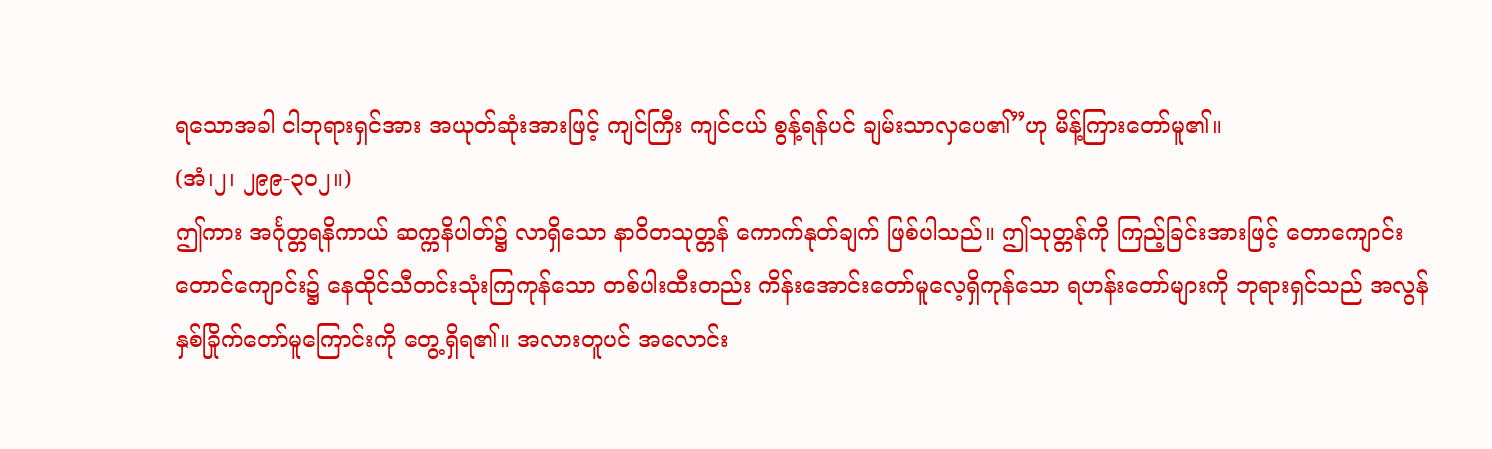ရသောအခါ ငါဘုရားရှင်အား အယုတ်ဆုံးအားဖြင့် ကျင်ကြီး ကျင်ငယ် စွန့်ရန်ပင် ချမ်းသာလှပေ၏”ဟု မိန့်ကြားတော်မူ၏။
(အံ၊၂၊ ၂၉၉-၃၀၂။)
ဤကား အင်္ဂုတ္တရနိကာယ် ဆက္ကနိပါတ်၌ လာရှိသော နာဝိတသုတ္တန် ကောက်နုတ်ချက် ဖြစ်ပါသည်။ ဤသုတ္တန်ကို ကြည့်ခြင်းအားဖြင့် တောကျောင်း တောင်ကျောင်း၌ နေထိုင်သီတင်းသုံးကြကုန်သော တစ်ပါးထီးတည်း ကိန်းအောင်းတော်မူလေ့ရှိကုန်သော ရဟန်းတော်များကို ဘုရားရှင်သည် အလွန်နှစ်ခြိုက်တော်မူကြောင်းကို တွေ့ရှိရ၏။ အလားတူပင် အလောင်း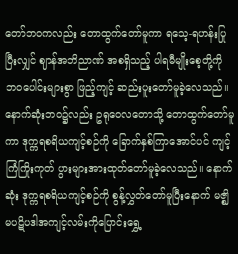တော်ဘဝကလည်း တောထွက်တော်မူကာ ရသေ့-ရဟန်းပြုပြီးလျှင် ဈာန်အဘိညာဏ် အစရှိသည့် ပါရမီမျိုးစေ့တို့ကို ဘဝပေါင်းများစွာ ဖြည့်ကျင့် ဆည်းပူးတော်မူခဲ့လေသည်။ နောက်ဆုံးဘဝ၌လည်း ဥရုဝေလတောသို့ တောထွက်တော်မူကာ ဒုက္ကရစရိယကျင့်စဉ်ကို ခြောက်နှစ်ကြာအောင်ပင် ကျင့်ကြံကြိုးကုတ် ပွားများအားထုတ်တော်မူခဲ့လေသည်။ နောက်ဆုံး ဒုက္ကရစရိယကျင့်စဉ်ကို စွန့်လွှတ်တော်မူပြီးနောက် မဇ္ဈိမပဋိပဒါအကျင့်လမ်းကိုပြောင်းရွှေ့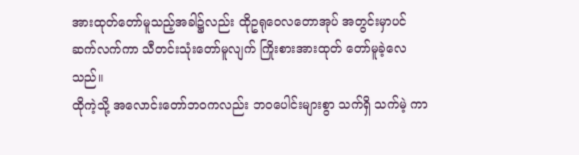အားထုတ်တော်မူသည့်အခါ၌လည်း ထိုဥရုဝေလတောအုပ် အတွင်းမှာပင် ဆက်လက်ကာ သီတင်းသုံးတော်မူလျက် ကြိုးစားအားထုတ် တော်မူခဲ့လေသည်။
ထိုကဲ့သို့ အလောင်းတော်ဘဝကလည်း ဘဝပေါင်းများစွာ သက်ရှိ သက်မဲ့ ကာ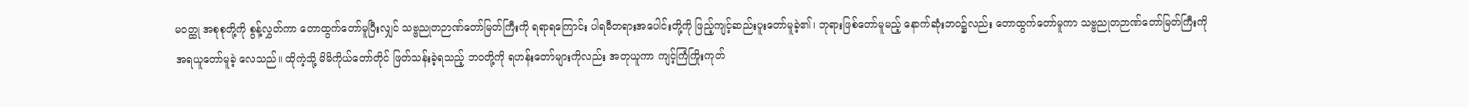မဝတ္ထု အစုစုတို့ကို စွန့်လွှတ်ကာ တောထွက်တော်မူပြီးလျှင် သဗ္ဗညုတဉာဏ်တော်မြတ်ကြီးကို ရရာရကြောင်း ပါရမီတရားအပေါင်းတို့ကို ဖြည့်ကျင့်ဆည်းပူးတော်မူခဲ့၏၊ ဘုရားဖြစ်တော်မူမည့် နောက်ဆုံးဘဝ၌လည်း တောထွက်တော်မူကာ သဗ္ဗညုတဉာဏ်တော်မြတ်ကြီးကို အရယူတော်မူခဲ့ လေသည်။ ထိုကဲ့သို့ မိမိကိုယ်တော်တိုင် ဖြတ်သန်းခဲ့ရသည့် ဘဝတို့ကို ရဟန်းတော်များကိုလည်း အတုယူကာ ကျင့်ကြံကြိုးကုတ်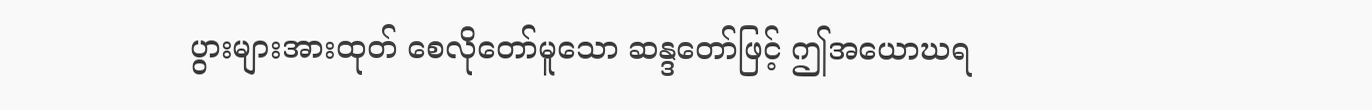ပွားများအားထုတ် စေလိုတော်မူသော ဆန္ဒတော်ဖြင့် ဤအယောဃရ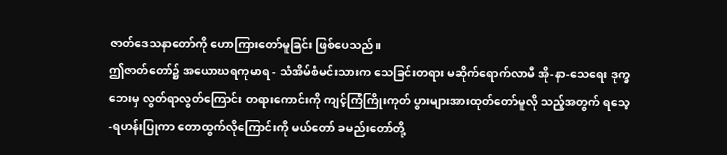ဇာတ်ဒေသနာတော်ကို ဟောကြားတော်မူခြင်း ဖြစ်ပေသည်။
ဤဇာတ်တော်၌ အယောဃရကုမာရ - သံအိမ်စံမင်းသားက သေခြင်းတရား မဆိုက်ရောက်လာမီ အို-နာ-သေရေး ဒုက္ခဘေးမှ လွတ်ရာလွတ်ကြောင်း တရားကောင်းကို ကျင့်ကြံကြိုးကုတ် ပွားများအားထုတ်တော်မူလို သည့်အတွက် ရသေ့-ရဟန်းပြုကာ တောထွက်လိုကြောင်းကို မယ်တော် ခမည်းတော်တို့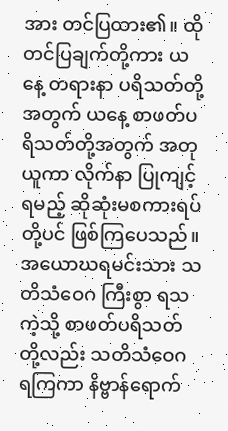အား တင်ပြထား၏။ ထိုတင်ပြချက်တို့ကား ယနေ့ တရားနာ ပရိသတ်တို့အတွက် ယနေ့ စာဖတ်ပရိသတ်တို့အတွက် အတုယူကာ လိုက်နာ ပြုကျင့်ရမည့် ဆိုဆုံးမစကားရပ်တို့ပင် ဖြစ်ကြပေသည်။ အယောဃရမင်းသား သတိသံဝေဂ ကြီးစွာ ရသကဲ့သို့ စာဖတ်ပရိသတ်တို့လည်း သတိသံဝေဂ ရကြကာ နိဗ္ဗာန်ရောက်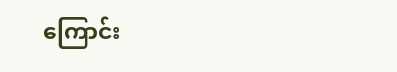ကြောင်း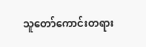သူတော်ကောင်းတရား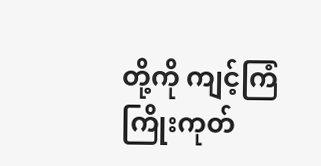တို့ကို ကျင့်ကြံကြိုးကုတ်